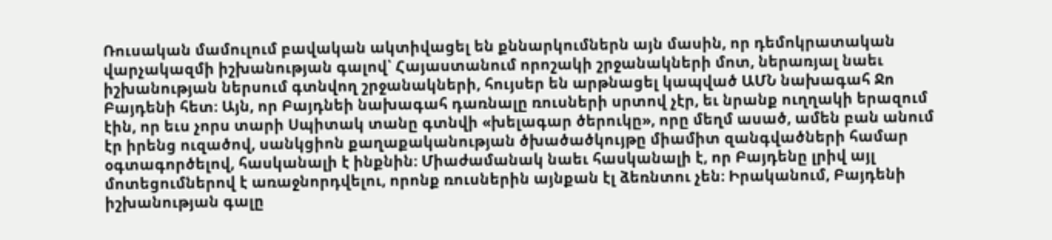Ռուսական մամուլում բավական ակտիվացել են քննարկումներն այն մասին, որ դեմոկրատական վարչակազմի իշխանության գալով՝ Հայաստանում որոշակի շրջանակների մոտ, ներառյալ նաեւ իշխանության ներսում գտնվող շրջանակների, հույսեր են արթնացել կապված ԱՄՆ նախագահ Ջո Բայդենի հետ։ Այն, որ Բայդնեի նախագահ դառնալը ռուսների սրտով չէր, եւ նրանք ուղղակի երազում էին, որ եւս չորս տարի Սպիտակ տանը գտնվի «խելագար ծերուկը», որը մեղմ ասած, ամեն բան անում էր իրենց ուզածով, սանկցիոն քաղաքականության ծխածածկույթը միամիտ զանգվածների համար օգտագործելով, հասկանալի է ինքնին։ Միաժամանակ նաեւ հասկանալի է, որ Բայդենը լրիվ այլ մոտեցումներով է առաջնորդվելու, որոնք ռուսներին այնքան էլ ձեռնտու չեն։ Իրականում, Բայդենի իշխանության գալը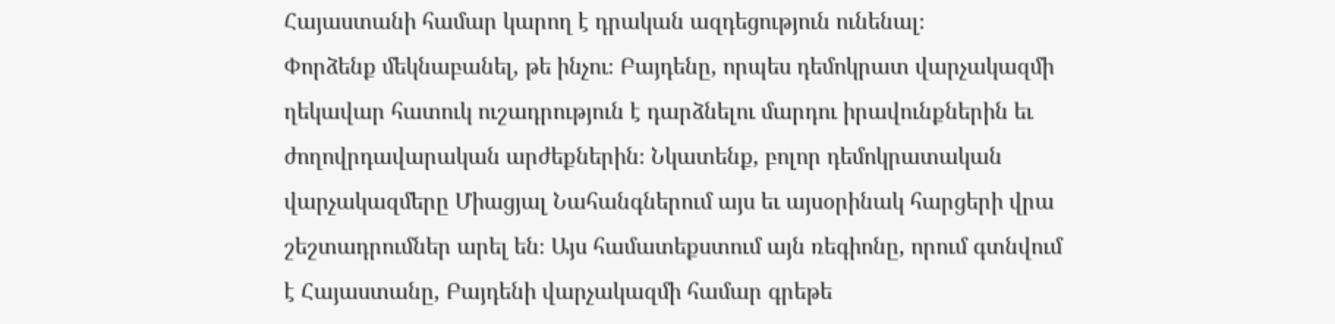Հայաստանի համար կարող է դրական ազդեցություն ունենալ։
Փորձենք մեկնաբանել, թե ինչու։ Բայդենը, որպես դեմոկրատ վարչակազմի ղեկավար հատուկ ուշադրություն է դարձնելու մարդու իրավունքներին եւ ժողովրդավարական արժեքներին։ Նկատենք, բոլոր դեմոկրատական վարչակազմերը Միացյալ Նահանգներում այս եւ այսօրինակ հարցերի վրա շեշտադրումներ արել են։ Այս համատեքստում այն ռեգիոնը, որում գտնվում է Հայաստանը, Բայդենի վարչակազմի համար գրեթե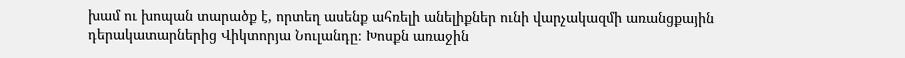խամ ու խոպան տարածք է, որտեղ ասենք ահռելի անելիքներ ունի վարչակազմի առանցքային դերակատարներից Վիկտորյա Նուլանդը։ Խոսքն առաջին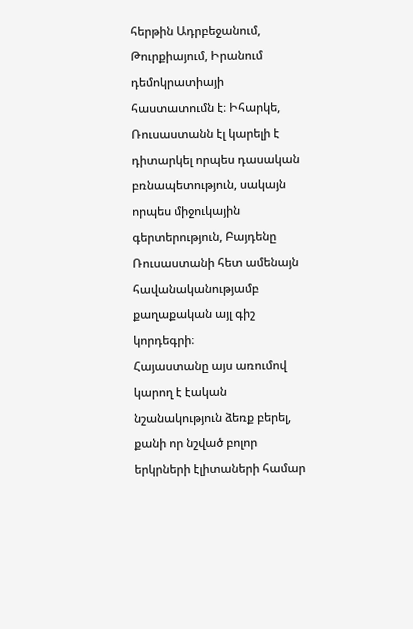հերթին Ադրբեջանում, Թուրքիայում, Իրանում դեմոկրատիայի հաստատումն է։ Իհարկե, Ռուսաստանն էլ կարելի է դիտարկել որպես դասական բռնապետություն, սակայն որպես միջուկային գերտերություն, Բայդենը Ռուսաստանի հետ ամենայն հավանականությամբ քաղաքական այլ գիշ կորդեգրի։
Հայաստանը այս առումով կարող է էական նշանակություն ձեռք բերել, քանի որ նշված բոլոր երկրների էլիտաների համար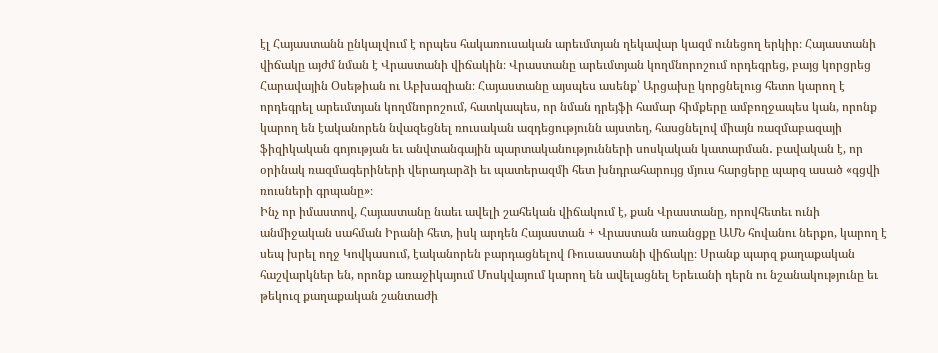էլ Հայաստանն ընկալվում է որպես հակառուսական արեւմտյան ղեկավար կազմ ունեցող երկիր։ Հայաստանի վիճակը այժմ նման է Վրաստանի վիճակին։ Վրաստանը արեւմտյան կողմնորոշում որդեգրեց, բայց կորցրեց Հարավային Օսեթիան ու Աբխազիան։ Հայաստանը այսպես ասենք՝ Արցախը կորցնելուց հետո կարող է որդեգրել արեւմտյան կողմնորոշում, հատկապես, որ նման դրեյֆի համար հիմքերը ամբողջապես կան, որոնք կարող են էականորեն նվազեցնել ռուսական ազդեցությունն այստեղ, հասցնելով միայն ռազմաբազայի ֆիզիկական գոյության եւ անվտանգային պարտականությունների սոսկական կատարման․ բավական է, որ օրինակ ռազմագերիների վերադարձի եւ պատերազմի հետ խնդրահարույց մյուս հարցերը պարզ ասած «գցվի ռուսների գրպանը»։
Ինչ որ իմաստով, Հայաստանը նաեւ ավելի շահեկան վիճակում է, քան Վրաստանը, որովհետեւ ունի անմիջական սահման Իրանի հետ, իսկ արդեն Հայաստան + Վրաստան առանցքը ԱՄՆ հովանու ներքո, կարող է սեպ խրել ողջ Կովկասում, էականորեն բարդացնելով Ռուսաստանի վիճակը։ Սրանք պարզ քաղաքական հաշվարկներ են, որոնք առաջիկայում Մոսկվայում կարող են ավելացնել Երեւանի դերն ու նշանակությունը եւ թեկուզ քաղաքական շանտաժի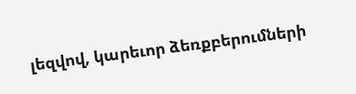լեզվով, կարեւոր ձեռքբերումների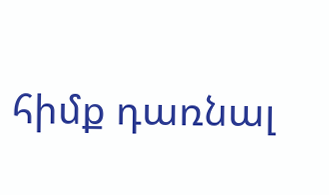հիմք դառնալ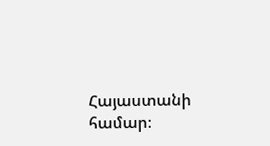Հայաստանի համար։